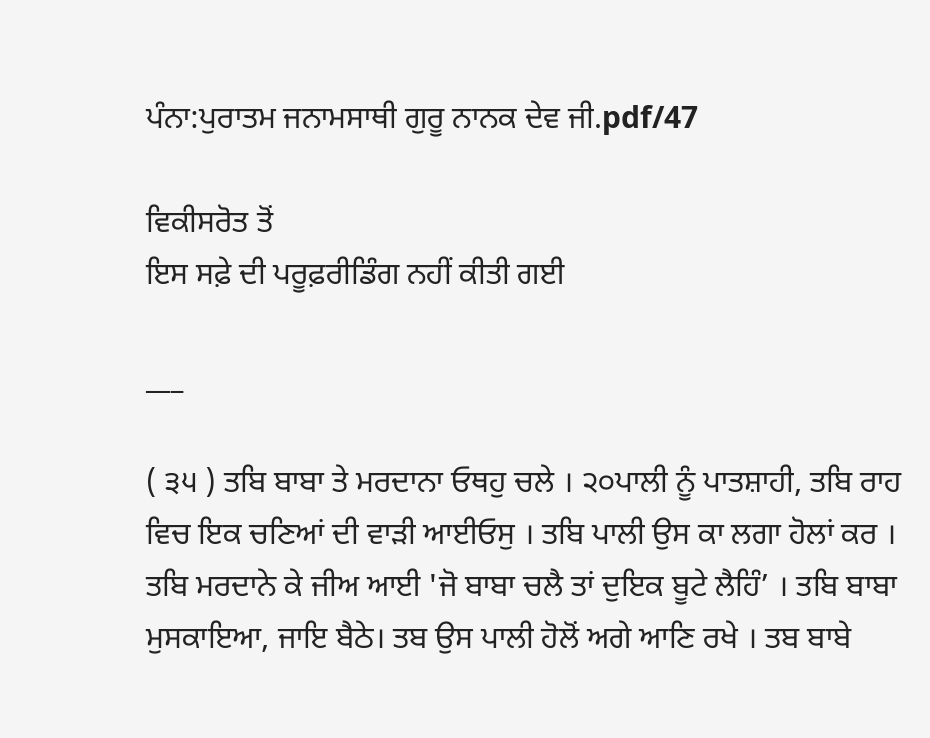ਪੰਨਾ:ਪੁਰਾਤਮ ਜਨਾਮਸਾਥੀ ਗੁਰੂ ਨਾਨਕ ਦੇਵ ਜੀ.pdf/47

ਵਿਕੀਸਰੋਤ ਤੋਂ
ਇਸ ਸਫ਼ੇ ਦੀ ਪਰੂਫ਼ਰੀਡਿੰਗ ਨਹੀਂ ਕੀਤੀ ਗਈ

___

( ੩੫ ) ਤਬਿ ਬਾਬਾ ਤੇ ਮਰਦਾਨਾ ਓਥਹੁ ਚਲੇ । ੨੦ਪਾਲੀ ਨੂੰ ਪਾਤਸ਼ਾਹੀ, ਤਬਿ ਰਾਹ ਵਿਚ ਇਕ ਚਣਿਆਂ ਦੀ ਵਾੜੀ ਆਈਓਸੁ । ਤਬਿ ਪਾਲੀ ਉਸ ਕਾ ਲਗਾ ਹੋਲਾਂ ਕਰ । ਤਬਿ ਮਰਦਾਨੇ ਕੇ ਜੀਅ ਆਈ 'ਜੋ ਬਾਬਾ ਚਲੈ ਤਾਂ ਦੁਇਕ ਬੂਟੇ ਲੈਹਿੰ’ । ਤਬਿ ਬਾਬਾ ਮੁਸਕਾਇਆ, ਜਾਇ ਬੈਠੇ। ਤਬ ਉਸ ਪਾਲੀ ਹੋਲੋਂ ਅਗੇ ਆਣਿ ਰਖੇ । ਤਬ ਬਾਬੇ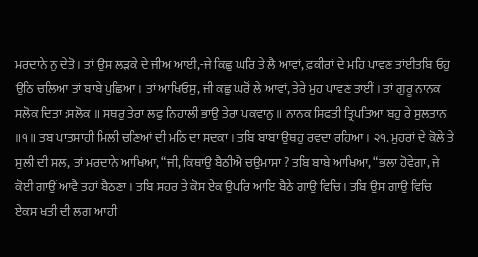ਮਰਦਾਨੇ ਨੁ ਦੇਤੋ । ਤਾਂ ਉਸ ਲੜਕੇ ਦੇ ਜੀਅ ਆਈ,-ਜੇ ਕਿਛੁ ਘਰਿ ਤੇ ਲੈ ਆਵਾਂ, ਫ਼ਕੀਰਾਂ ਦੇ ਮਹਿ ਪਾਵਣ ਤਾਂਈਤਬਿ ਓਹੁ ਉਠਿ ਚਲਿਆ ਤਾਂ ਬਾਬੇ ਪੁਛਿਆ। ਤਾਂ ਆਖਿਓਸੁ, ਜੀ ਕਛੁ ਘਰੋਂ ਲੇ ਆਵਾਂ, ਤੇਰੇ ਮੁਹ ਪਾਵਣ ਤਾਈਂ । ਤਾਂ ਗੁਰੂ ਨਾਨਕ ਸਲੋਕ ਦਿਤਾ :ਸਲੋਕ ॥ ਸਥਰੁ ਤੇਰਾ ਲਫੁ ਨਿਹਾਲੀ ਭਾਉ ਤੇਰਾ ਪਕਵਾਨੁ ॥ ਨਾਨਕ ਸਿਫਤੀ ਤ੍ਰਿਪਤਿਆ ਬਹੁ ਰੇ ਸੁਲਤਾਨ ॥੧॥ ਤਬ ਪਾਤਸਾਹੀ ਮਿਲੀ ਚਣਿਆਂ ਦੀ ਮਠਿ ਦਾ ਸਦਕਾ । ਤਬਿ ਬਾਬਾ ਉਥਹੁ ਰਵਦਾ ਰਹਿਆ । ੨੧. ਮੁਹਰਾਂ ਦੇ ਕੋਲੇ ਤੇ ਸੁਲੀ ਦੀ ਸਲ, ਤਾਂ ਮਰਦਾਨੇ ਆਖਿਆ, “ਜੀ, ਕਿਥਾਉ ਬੈਠੀਐ ਚਉਮਾਸਾ ? ਤਬਿ ਬਾਬੇ ਆਖਿਆ, “ਭਲਾ ਹੋਵੇਗਾ, ਜੇ ਕੋਈ ਗਾਉਂ ਆਵੈ ਤਹਾਂ ਬੈਠਣਾ । ਤਬਿ ਸਹਰ ਤੇ ਕੋਸ ਏਕ ਉਪਰਿ ਆਇ ਬੈਠੇ ਗਾਉ ਵਿਚਿ। ਤਬਿ ਉਸ ਗਾਉ ਵਿਚਿ ਏਕਸ ਖਤੀ ਦੀ ਲਗ ਆਹੀ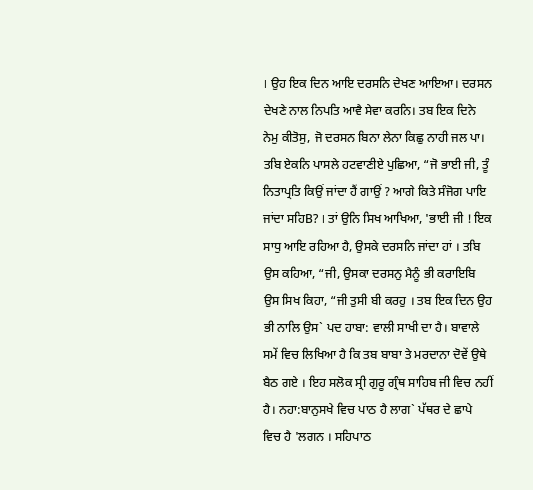। ਉਹ ਇਕ ਦਿਨ ਆਇ ਦਰਸਨਿ ਦੇਖਣ ਆਇਆ। ਦਰਸਨ ਦੇਖਣੇ ਨਾਲ ਨਿਪਤਿ ਆਵੈ ਸੇਵਾ ਕਰਨਿ। ਤਬ ਇਕ ਦਿਨੇ ਨੇਮੁ ਕੀਤੋਸੁ, ਜੋ ਦਰਸਨ ਬਿਨਾ ਲੇਨਾ ਕਿਛੁ ਨਾਹੀ ਜਲ ਪਾ। ਤਬਿ ਏਕਨਿ ਪਾਸਲੇ ਹਟਵਾਣੀਏ ਪੁਛਿਆ, “ਜੋ ਭਾਈ ਜੀ, ਤੂੰ ਨਿਤਾਪ੍ਰਤਿ ਕਿਉਂ ਜਾਂਦਾ ਹੈਂ ਗਾਉਂ ? ਆਗੇ ਕਿਤੇ ਸੰਜੋਗ ਪਾਇ ਜਾਂਦਾ ਸਹਿB? । ਤਾਂ ਉਨਿ ਸਿਖ ਆਖਿਆ, 'ਭਾਈ ਜੀ ! ਇਕ ਸਾਧੁ ਆਇ ਰਹਿਆ ਹੈ, ਉਸਕੇ ਦਰਸਨਿ ਜਾਂਦਾ ਹਾਂ । ਤਬਿ ਉਸ ਕਹਿਆ, “ਜੀ, ਉਸਕਾ ਦਰਸਨੁ ਮੈਨੂੰ ਭੀ ਕਰਾਇਬਿ ਉਸ ਸਿਖ ਕਿਹਾ, “ਜੀ ਤੁਸੀ ਬੀ ਕਰਹੁ । ਤਬ ਇਕ ਦਿਨ ਉਹ ਭੀ ਨਾਲਿ ਉਸ` ਪਦ ਹਾਬਾ: ਵਾਲੀ ਸਾਖੀ ਦਾ ਹੈ। ਬਾਵਾਲੇ ਸਮੇਂ ਵਿਚ ਲਿਖਿਆ ਹੈ ਕਿ ਤਬ ਬਾਬਾ ਤੇ ਮਰਦਾਨਾ ਦੋਵੇਂ ਉਥੇ ਬੈਠ ਗਏ । ਇਹ ਸਲੋਕ ਸ੍ਰੀ ਗੁਰੂ ਗ੍ਰੰਥ ਸਾਹਿਬ ਜੀ ਵਿਚ ਨਹੀਂ ਹੈ। ਨਹਾ:ਬਾਨੁਸਖੇ ਵਿਚ ਪਾਠ ਹੈ ਲਾਗ` ਪੱਥਰ ਦੇ ਛਾਪੇ ਵਿਚ ਹੈ 'ਲਗਨ । ਸਹਿਪਾਠ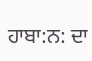ਹਾਬਾ:ਨ: ਦਾ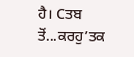ਹੈ। Cਤਬ ਤੋਂ...ਕਰਹੁ’ਤਕ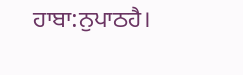ਹਾਬਾ:ਨੁਪਾਠਹੈ।